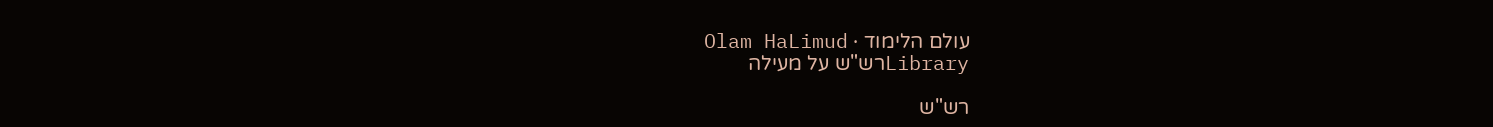עולם הלימוד · Olam HaLimud
Libraryרש"ש על מעילה

רש"ש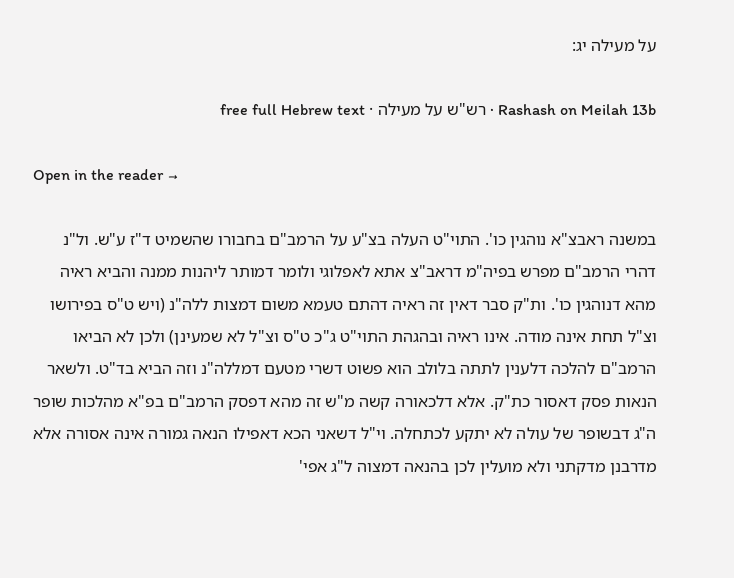על מעילה יג:

Rashash on Meilah 13b · רש"ש על מעילה · free full Hebrew text

Open in the reader →

במשנה ראבצ"א נוהגין כו'. התוי"ט העלה בצ"ע על הרמב"ם בחבורו שהשמיט ד"ז ע"ש. ול"נ דהרי הרמב"ם מפרש בפיה"מ דראב"צ אתא לאפלוגי ולומר דמותר ליהנות ממנה והביא ראיה מהא דנוהגין כו'. ות"ק סבר דאין זה ראיה דהתם טעמא משום דמצות ללה"נ (ויש ט"ס בפירושו וצ"ל תחת אינה מודה. אינו ראיה ובהגהת התוי"ט ג"כ ט"ס וצ"ל לא שמעינן) ולכן לא הביאו הרמב"ם להלכה דלענין לתתה בלולב הוא פשוט דשרי מטעם דמללה"נ וזה הביא בד"ט. ולשאר הנאות פסק דאסור כת"ק. אלא דלכאורה קשה מ"ש זה מהא דפסק הרמב"ם בפ"א מהלכות שופר ה"ג דבשופר של עולה לא יתקע לכתחלה. וי"ל דשאני הכא דאפילו הנאה גמורה אינה אסורה אלא מדרבנן מדקתני ולא מועלין לכן בהנאה דמצוה ל"ג אפי'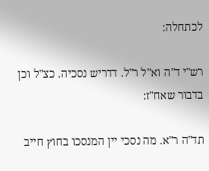לכתחלה:

רש"י ד"ה וא"ל ר"ל. דדריש נסכיה. כצ"ל וכן בדבור שאח"ז:

תד"ה ר"א. מה נסכי יין המנסכו בחוץ חייב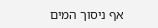אף ניסוך המים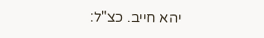יהא חייב. כצ"ל: